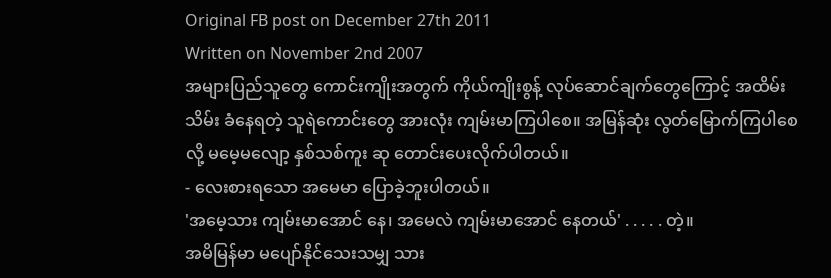Original FB post on December 27th 2011
Written on November 2nd 2007
အများပြည်သူတွေ ကောင်းကျိုးအတွက် ကိုယ်ကျိုးစွန့် လုပ်ဆောင်ချက်တွေကြောင့် အထိမ်းသိမ်း ခံနေရတဲ့ သူရဲကောင်းတွေ အားလုံး ကျမ်းမာကြပါစေ။ အမြန်ဆုံး လွတ်မြောက်ကြပါစေ လို့ မမေ့မလျော့ နှစ်သစ်ကူး ဆု တောင်းပေးလိုက်ပါတယ်။
- လေးစားရသော အမေမာ ပြောခဲ့ဘူးပါတယ်။
'အမေ့သား ကျမ်းမာအောင် နေ၊ အမေလဲ ကျမ်းမာအောင် နေတယ်' . . . . . တဲ့။
အမိမြန်မာ မပျော်နိုင်သေးသမျှ သား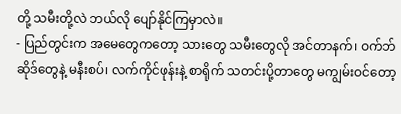တို့ သမီးတို့လဲ ဘယ်လို ပျော်နိုင်ကြမှာလဲ။
- ပြည်တွင်းက အမေတွေကတော့ သားတွေ သမီးတွေလို အင်တာနက်၊ ဝက်ဘ်ဆိုဒ်တွေနဲ့ မနီးစပ်၊ လက်ကိုင်ဖုန်းနဲ့ စာရိုက် သတင်းပို့တာတွေ မကျွမ်းဝင်တော့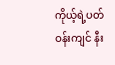ကိုယ့်ရဲ့ပတ်ဝန်းကျင် နီး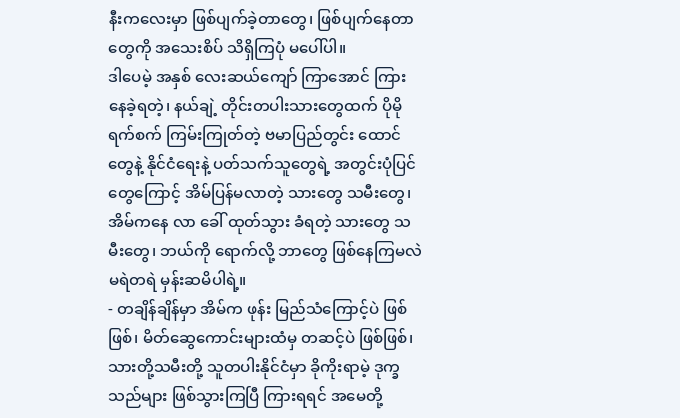နီးကလေးမှာ ဖြစ်ပျက်ခဲ့တာတွေ၊ ဖြစ်ပျက်နေတာတွေကို အသေးစိပ် သိရှိကြပုံ မပေါ်ပါ။
ဒါပေမဲ့ အနှစ် လေးဆယ်ကျော် ကြာအောင် ကြားနေခဲ့ရတဲ့၊ နယ်ချဲ့ တိုင်းတပါးသားတွေထက် ပိုမိုရက်စက် ကြမ်းကြုတ်တဲ့ ဗမာပြည်တွင်း ထောင်တွေနဲ့ နိုင်ငံရေးနဲ့ ပတ်သက်သူတွေရဲ့ အတွင်းပုံပြင်တွေကြောင့် အိမ်ပြန်မလာတဲ့ သားတွေ သမီးတွေ၊ အိမ်ကနေ လာ ခေါ် ထုတ်သွား ခံရတဲ့ သားတွေ သမီးတွေ၊ ဘယ်ကို ရောက်လို့ ဘာတွေ ဖြစ်နေကြမလဲ မရဲတရဲ မှန်းဆမိပါရဲ့။
- တချိန်ချိန်မှာ အိမ်က ဖုန်း မြည်သံကြောင့်ပဲ ဖြစ်ဖြစ်၊ မိတ်ဆွေကောင်းများထံမှ တဆင့်ပဲ ဖြစ်ဖြစ်၊ သားတို့သမီးတို့ သူတပါးနိုင်ငံမှာ ခိုကိုးရာမဲ့ ဒုက္ခသည်များ ဖြစ်သွားကြပြီ ကြားရရင် အမေတို့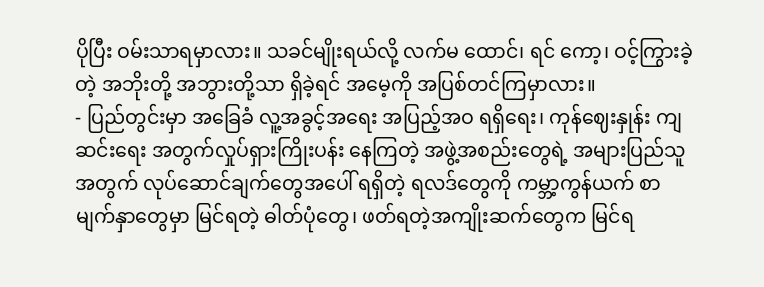ပိုပြီး ဝမ်းသာရမှာလား။ သခင်မျိုးရယ်လို့ လက်မ ထောင်၊ ရင် ကော့၊ ဝင့်ကြွားခဲ့တဲ့ အဘိုးတို့ အဘွားတို့သာ ရှိခဲ့ရင် အမေ့ကို အပြစ်တင်ကြမှာလား။
- ပြည်တွင်းမှာ အခြေခံ လူ့အခွင့်အရေး အပြည့်အဝ ရရှိရေး၊ ကုန်ဈေးနှုန်း ကျဆင်းရေး အတွက်လှုပ်ရှားကြိုးပန်း နေကြတဲ့ အဖွဲ့အစည်းတွေရဲ့ အများပြည်သူအတွက် လုပ်ဆောင်ချက်တွေအပေါ် ရရှိတဲ့ ရလဒ်တွေကို ကမ္ဘာ့ကွန်ယက် စာမျက်နှာတွေမှာ မြင်ရတဲ့ ဓါတ်ပုံတွေ၊ ဖတ်ရတဲ့အကျိုးဆက်တွေက မြင်ရ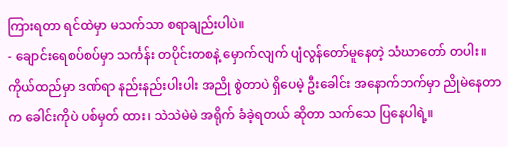ကြားရတာ ရင်ထဲမှာ မသက်သာ စရာချည်းပါပဲ။
- ချောင်းရေစပ်စပ်မှာ သင်္ကန်း တပိုင်းတစနဲ့ မှောက်လျက် ပျံလွန်တော်မူနေတဲ့ သံဃာတော် တပါး။ ကိုယ်ထည်မှာ ဒဏ်ရာ နည်းနည်းပါးပါး အညို စွဲတာပဲ ရှိပေမဲ့ ဦးခေါင်း အနောက်ဘက်မှာ ညိုမဲနေတာက ခေါင်းကိုပဲ ပစ်မှတ် ထား၊ သဲသဲမဲမဲ အရိုက် ခံခဲ့ရတယ် ဆိုတာ သက်သေ ပြနေပါရဲ့။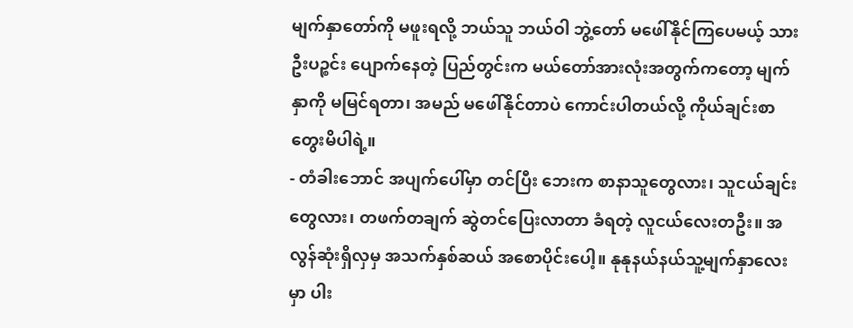မျက်နှာတော်ကို မဖူးရလို့ ဘယ်သူ ဘယ်ဝါ ဘွဲ့တော် မဖေါ်နိုင်ကြပေမယ့် သားဦးပဉ္စင်း ပျောက်နေတဲ့ ပြည်တွင်းက မယ်တော်အားလုံးအတွက်ကတော့ မျက်နှာကို မမြင်ရတာ၊ အမည် မဖေါ်နိုင်တာပဲ ကောင်းပါတယ်လို့ ကိုယ်ချင်းစာ တွေးမိပါရဲ့။
- တံခါးဘောင် အပျက်ပေါ်မှာ တင်ပြီး ဘေးက စာနာသူတွေလား၊ သူငယ်ချင်းတွေလား၊ တဖက်တချက် ဆွဲတင်ပြေးလာတာ ခံရတဲ့ လူငယ်လေးတဦး။ အလွန်ဆုံးရှိလှမှ အသက်နှစ်ဆယ် အစောပိုင်းပေါ့။ နုနုနယ်နယ်သူ့မျက်နှာလေးမှာ ပါး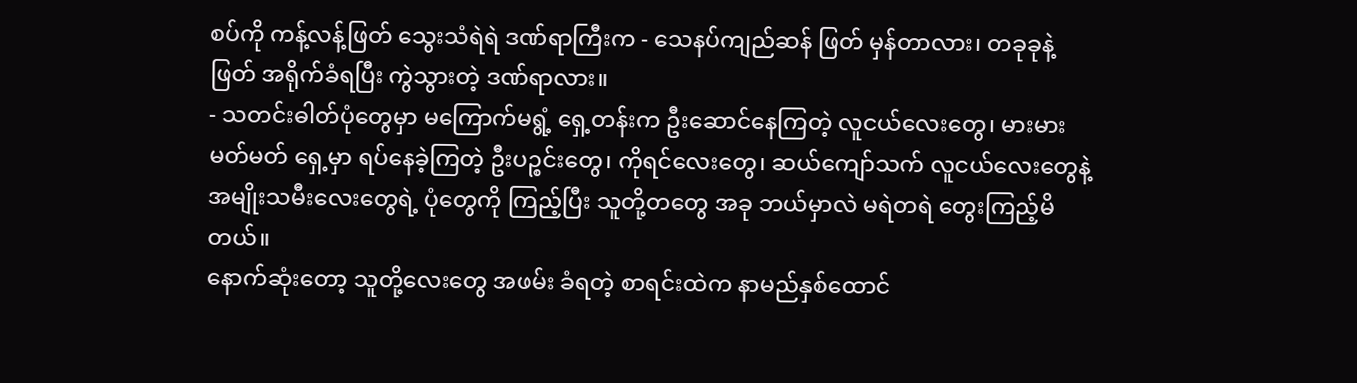စပ်ကို ကန့်လန့်ဖြတ် သွေးသံရဲရဲ ဒဏ်ရာကြီးက - သေနပ်ကျည်ဆန် ဖြတ် မှန်တာလား၊ တခုခုနဲ့ ဖြတ် အရိုက်ခံရပြီး ကွဲသွားတဲ့ ဒဏ်ရာလား။
- သတင်းဓါတ်ပုံတွေမှာ မကြောက်မရွံ့ ရှေ့တန်းက ဦးဆောင်နေကြတဲ့ လူငယ်လေးတွေ၊ မားမား မတ်မတ် ရှေ့မှာ ရပ်နေခဲ့ကြတဲ့ ဦးပဉ္စင်းတွေ၊ ကိုရင်လေးတွေ၊ ဆယ်ကျော်သက် လူငယ်လေးတွေနဲ့ အမျိုးသမီးလေးတွေရဲ့ ပုံတွေကို ကြည့်ပြီး သူတို့တတွေ အခု ဘယ်မှာလဲ မရဲတရဲ တွေးကြည့်မိတယ်။
နောက်ဆုံးတော့ သူတို့လေးတွေ အဖမ်း ခံရတဲ့ စာရင်းထဲက နာမည်နှစ်ထောင်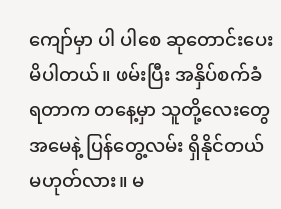ကျော်မှာ ပါ ပါစေ ဆုတောင်းပေးမိပါတယ်။ ဖမ်းပြီး အနှိပ်စက်ခံ ရတာက တနေ့မှာ သူတို့လေးတွေ အမေနဲ့ ပြန်တွေ့လမ်း ရှိနိုင်တယ် မဟုတ်လား။ မ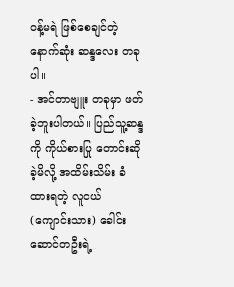ဝန့်မရဲ ဖြစ်စေချင်တဲ့ နောက်ဆုံး ဆန္ဒလေး တခုပါ။
- အင်တာဗျူး တခုမှာ ဖတ်ခဲ့ဘူးပါတယ်။ ပြည်သူ့ဆန္ဒကို ကိုယ်စားပြု တောင်းဆိုခဲ့မိလို့ အထိမ်းသိမ်း ခံထားရတဲ့ လူငယ် (ကျောင်းသား) ခေါင်းဆောင်တဦးရဲ့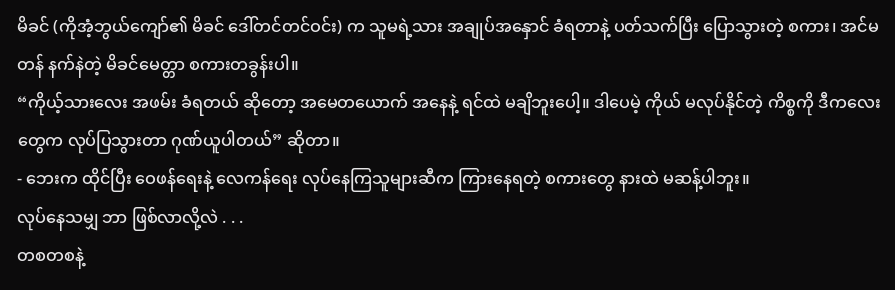မိခင် (ကိုအံ့ဘွယ်ကျော်၏ မိခင် ဒေါ်တင်တင်ဝင်း) က သူမရဲ့သား အချုပ်အနှောင် ခံရတာနဲ့ ပတ်သက်ပြီး ပြောသွားတဲ့ စကား၊ အင်မတန် နက်နဲတဲ့ မိခင်မေတ္တာ စကားတခွန်းပါ။
“ကိုယ့်သားလေး အဖမ်း ခံရတယ် ဆိုတော့ အမေတယောက် အနေနဲ့ ရင်ထဲ မချိဘူးပေါ့။ ဒါပေမဲ့ ကိုယ် မလုပ်နိုင်တဲ့ ကိစ္စကို ဒီကလေးတွေက လုပ်ပြသွားတာ ဂုဏ်ယူပါတယ်” ဆိုတာ။
- ဘေးက ထိုင်ပြီး ဝေဖန်ရေးနဲ့ လေကန်ရေး လုပ်နေကြသူများဆီက ကြားနေရတဲ့ စကားတွေ နားထဲ မဆန့်ပါဘူး။
လုပ်နေသမျှ ဘာ ဖြစ်လာလို့လဲ . . .
တစတစနဲ့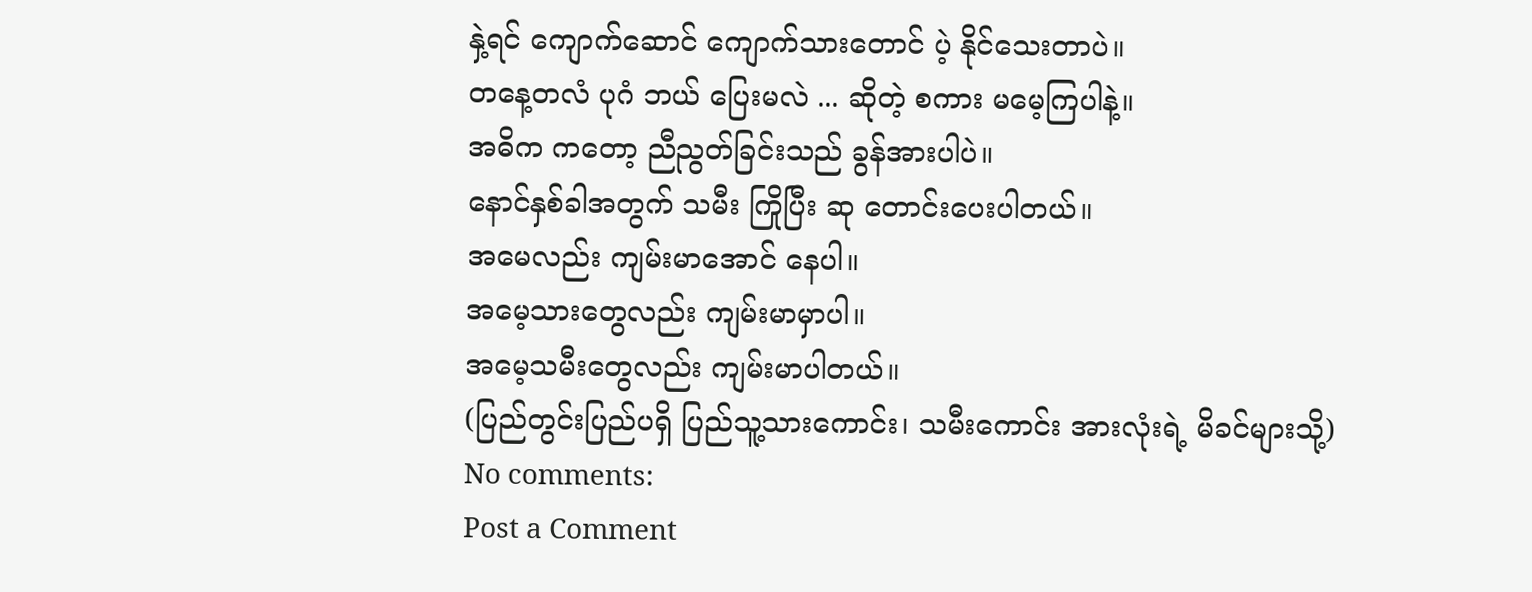နှဲ့ရင် ကျောက်ဆောင် ကျောက်သားတောင် ပဲ့ နိုင်သေးတာပဲ။
တနေ့တလံ ပုဂံ ဘယ် ပြေးမလဲ ... ဆိုတဲ့ စကား မမေ့ကြပါနဲ့။
အဓိက ကတော့ ညီညွတ်ခြင်းသည် ခွန်အားပါပဲ။
နောင်နှစ်ခါအတွက် သမီး ကြိုပြီး ဆု တောင်းပေးပါတယ်။
အမေလည်း ကျမ်းမာအောင် နေပါ။
အမေ့သားတွေလည်း ကျမ်းမာမှာပါ။
အမေ့သမီးတွေလည်း ကျမ်းမာပါတယ်။
(ပြည်တွင်းပြည်ပရှိ ပြည်သူ့သားကောင်း၊ သမီးကောင်း အားလုံးရဲ့ မိခင်များသို့)
No comments:
Post a Comment